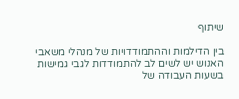שיתוף

בין הדילמות וההתמודדויות של מנהלי משאבי האנוש יש לשים לב להתמודדות לגבי גמישות בשעות העבודה של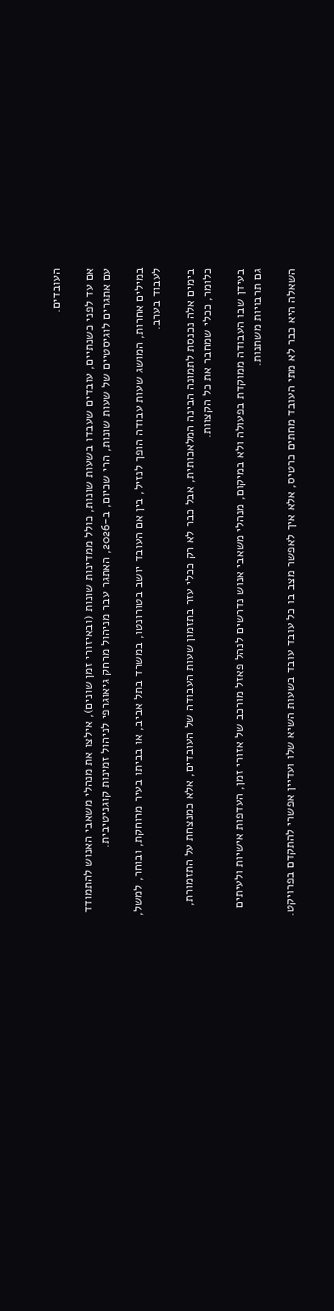העובדים.

אם עד לפני כשנתיים, עובדים שעבדו בשעות שונות, כולל ממדינות שונות (ובאיזורי זמן שונים), אילצו את מנהלי משאבי האנוש להתמודד עם אתגרים לוגיסטיים של שעות שונות, הרי שכיום, ב-2026, האתגר עבר מניהול מרחק גיאוגרפי לניהול זמינות קוגניטיבית.

במילים אחרות, המושג שעות עבודה הופך לנזיל, בין אם העובד יושב בטורונטו, במשרד בתל אביב, או בביתו בעיר מרוחקת, ובוחר, למשל, לעבוד בערב.

בימים אלה נכנסת לתמונה הבינה המלאכותית, אבל כבר לא רק ככלי עזר בתזמון שעות העבודה של העובדים, אלא כמנצחת על התזמורת, כלומר, ככלי שמחבר את כל הקצוות.

בעידן שבו העבודה ממוקדת בפעולה ולא במיקום, מנהלי משאבי אנוש נדרשים לנהל פאזל מורכב של אזורי זמן, העדפות אישיות ולעיתים גם תרבויות משתנות.

השאלה היא כבר לא מתי העובד מחתים כרטיס, אלא איך לאפשר מצב בו כל עובד עובד בשעות השיא שלו ועדיין אפשרי להתקדם בפרויקט.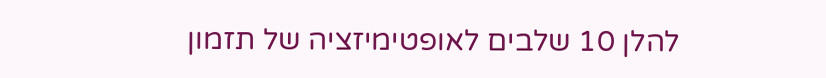להלן 10 שלבים לאופטימיזציה של תזמון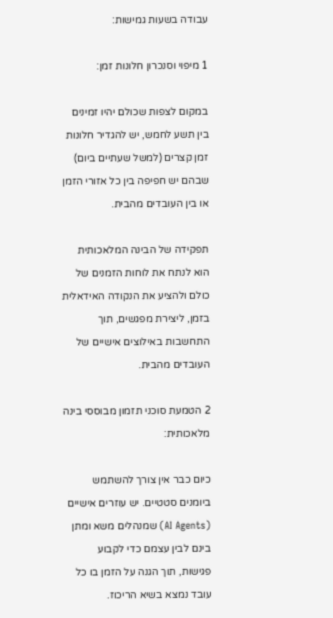עבודה בשעות גמישות:

1 מיפוי וסנכרון חלונות זמן:

במקום לצפות שכולם יהיו זמינים בין תשע לחמש, יש להגדיר חלונות זמן קצרים (למשל שעתיים ביום) שבהם יש חפיפה בין כל אזורי הזמן או בין העובדים מהבית.

תפקידה של הבינה המלאכותית הוא לנתח את לוחות הזמנים של כולם ולהציע את הנקודה האידאלית בזמן, ליצירת מפגשים, תוך התחשבות באילוצים אישיים של העובדים מהבית.

2 הטמעת סוכני תזמון מבוססי בינה מלאכותית:

כיום כבר אין צורך להשתמש ביומנים סטטיים. יש עוזרים אישיים (AI Agents) שמנהלים משא ומתן בינם לבין עצמם כדי לקבוע פגישות, תוך הגנה על הזמן בו כל עובד נמצא בשיא הריכוז.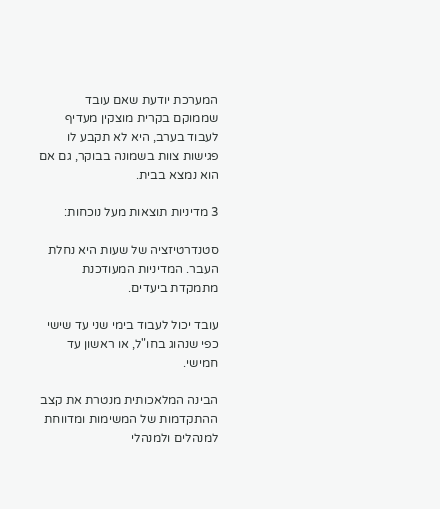המערכת יודעת שאם עובד שממוקם בקרית מוצקין מעדיף לעבוד בערב, היא לא תקבע לו פגישות צוות בשמונה בבוקר, גם אם הוא נמצא בבית.

3 מדיניות תוצאות מעל נוכחות:

סטנדרטיזציה של שעות היא נחלת העבר. המדיניות המעודכנת מתמקדת ביעדים.

עובד יכול לעבוד בימי שני עד שישי כפי שנהוג בחו"ל, או ראשון עד חמישי.

הבינה המלאכותית מנטרת את קצב ההתקדמות של המשימות ומדווחת למנהלים ולמנהלי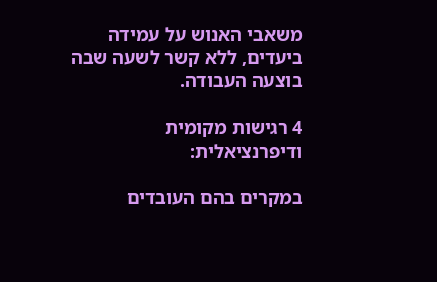משאבי האנוש על עמידה ביעדים, ללא קשר לשעה שבה בוצעה העבודה.

4 רגישות מקומית ודיפרנציאלית:

במקרים בהם העובדים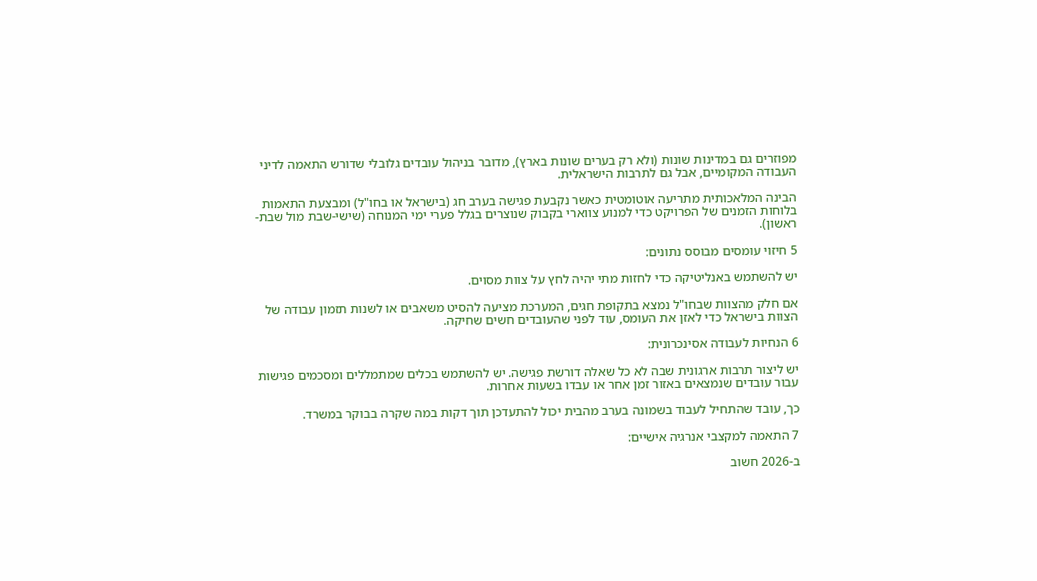מפוזרים גם במדינות שונות (ולא רק בערים שונות בארץ), מדובר בניהול עובדים גלובלי שדורש התאמה לדיני העבודה המקומיים, אבל גם לתרבות הישראלית.

הבינה המלאכותית מתריעה אוטומטית כאשר נקבעת פגישה בערב חג (בישראל או בחו"ל) ומבצעת התאמות בלוחות הזמנים של הפרויקט כדי למנוע צווארי בקבוק שנוצרים בגלל פערי ימי המנוחה (שישי-שבת מול שבת-ראשון).

5 חיזוי עומסים מבוסס נתונים:

יש להשתמש באנליטיקה כדי לחזות מתי יהיה לחץ על צוות מסוים.

אם חלק מהצוות שבחו"ל נמצא בתקופת חגים, המערכת מציעה להסיט משאבים או לשנות תזמון עבודה של הצוות בישראל כדי לאזן את העומס, עוד לפני שהעובדים חשים שחיקה.

6 הנחיות לעבודה אסינכרונית:

יש ליצור תרבות ארגונית שבה לא כל שאלה דורשת פגישה. יש להשתמש בכלים שמתמללים ומסכמים פגישות עבור עובדים שנמצאים באזור זמן אחר או עבדו בשעות אחרות.

כך, עובד שהתחיל לעבוד בשמונה בערב מהבית יכול להתעדכן תוך דקות במה שקרה בבוקר במשרד.

7 התאמה למקצבי אנרגיה אישיים:

ב-2026 חשוב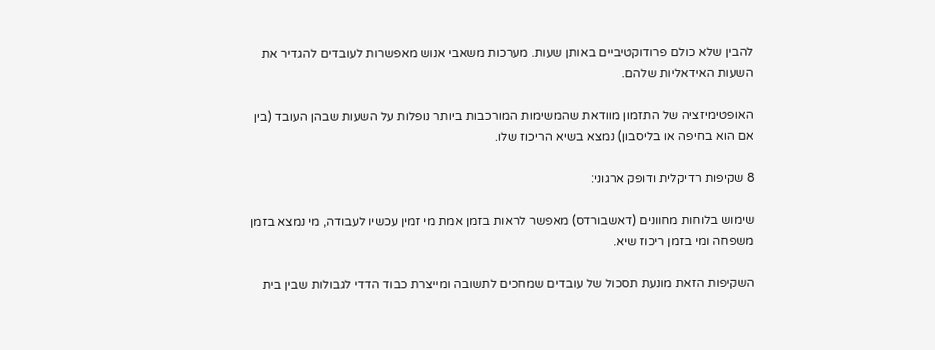להבין שלא כולם פרודוקטיביים באותן שעות. מערכות משאבי אנוש מאפשרות לעובדים להגדיר את השעות האידאליות שלהם.

האופטימיזציה של התזמון מוודאת שהמשימות המורכבות ביותר נופלות על השעות שבהן העובד (בין אם הוא בחיפה או בליסבון) נמצא בשיא הריכוז שלו.

8 שקיפות רדיקלית ודופק ארגוני:

שימוש בלוחות מחוונים (דאשבורדס) מאפשר לראות בזמן אמת מי זמין עכשיו לעבודה, מי נמצא בזמן משפחה ומי בזמן ריכוז שיא.

השקיפות הזאת מונעת תסכול של עובדים שמחכים לתשובה ומייצרת כבוד הדדי לגבולות שבין בית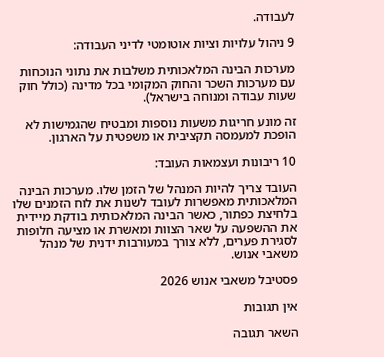לעבודה.

9 ניהול עלויות וציות אוטומטי לדיני העבודה:

מערכות הבינה המלאכותית משלבות את נתוני הנוכחות עם מערכות השכר והחוק המקומי בכל מדינה (כולל חוק שעות עבודה ומנוחה בישראל).

זה מונע חריגות משעות נוספות ומבטיח שהגמישות לא הופכת למעמסה תקציבית או משפטית על הארגון.

10 ריבונות ועצמאות העובד:

העובד צריך להיות המנהל של הזמן שלו. מערכות הבינה המלאכותית מאפשרות לעובד לשנות את לוח הזמנים שלו בלחיצת כפתור, כאשר הבינה המלאכותית בודקת מיידית את ההשפעה על שאר הצוות ומאשרת או מציעה חלופות לסגירת פערים, ללא צורך במעורבות ידנית של מנהל משאבי אנוש.

פסטיבל משאבי אנוש 2026

אין תגובות

השאר תגובה